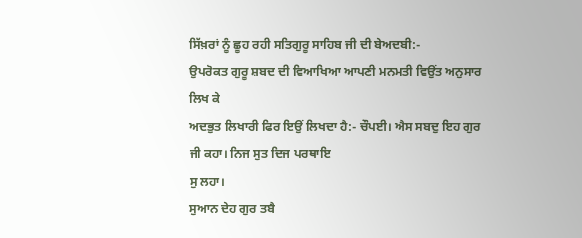ਸਿੱਖ਼ਰਾਂ ਨੂੰ ਛੂਹ ਰਹੀ ਸਤਿਗੁਰੂ ਸਾਹਿਬ ਜੀ ਦੀ ਬੇਅਦਬੀ:-
ਉਪਰੋਕਤ ਗੁਰੂ ਸ਼ਬਦ ਦੀ ਵਿਆਖਿਆ ਆਪਣੀ ਮਨਮਤੀ ਵਿਉਂਤ ਅਨੁਸਾਰ ਲਿਖ ਕੇ
ਅਦਭੁਤ ਲਿਖਾਰੀ ਫਿਰ ਇਉਂ ਲਿਖਦਾ ਹੈ:- ਚੌਪਈ। ਐਸ ਸਬਦੁ ਇਹ ਗੁਰ ਜੀ ਕਹਾ। ਨਿਜ ਸੁਤ ਦਿਜ ਪਰਥਾਇ
ਸੁ ਲਹਾ।
ਸੁਆਨ ਦੇਹ ਗੁਰ ਤਬੈ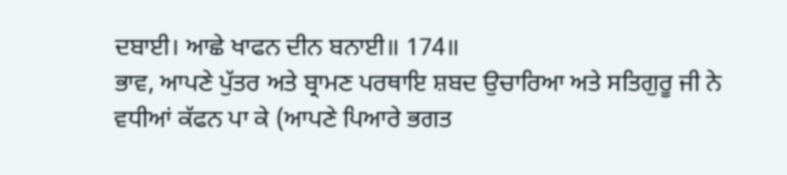ਦਬਾਈ। ਆਛੇ ਖਾਫਨ ਦੀਨ ਬਨਾਈ॥ 174॥
ਭਾਵ, ਆਪਣੇ ਪੁੱਤਰ ਅਤੇ ਬ੍ਰਾਮਣ ਪਰਥਾਇ ਸ਼ਬਦ ਉਚਾਰਿਆ ਅਤੇ ਸਤਿਗੁਰੂ ਜੀ ਨੇ
ਵਧੀਆਂ ਕੱਫਨ ਪਾ ਕੇ (ਆਪਣੇ ਪਿਆਰੇ ਭਗਤ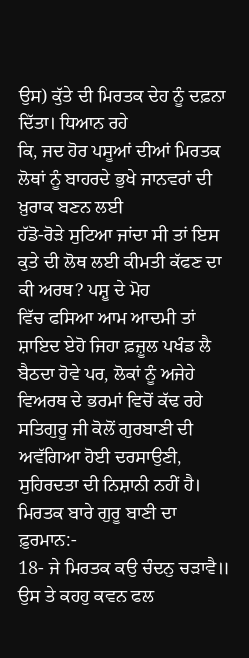ਉਸ) ਕੁੱਤੇ ਦੀ ਮਿਰਤਕ ਦੇਹ ਨੂੰ ਦਫ਼ਨਾ ਦਿੱਤਾ। ਧਿਆਨ ਰਹੇ
ਕਿ, ਜਦ ਹੋਰ ਪਸੂਆਂ ਦੀਆਂ ਮਿਰਤਕ ਲੋਥਾਂ ਨੂੰ ਬਾਹਰਦੇ ਭੁਖੇ ਜਾਨਵਰਾਂ ਦੀ ਖ਼ੁਰਾਕ ਬਣਨ ਲਈ
ਹੱਡੋ-ਰੋੜੇ ਸੁਟਿਆ ਜਾਂਦਾ ਸੀ ਤਾਂ ਇਸ ਕੁਤੇ ਦੀ ਲੋਥ ਲਈ ਕੀਮਤੀ ਕੱਫਣ ਦਾ ਕੀ ਅਰਥ? ਪਸ਼ੂ ਦੇ ਮੋਹ
ਵਿੱਚ ਫਸਿਆ ਆਮ ਆਦਮੀ ਤਾਂ ਸ਼ਾਇਦ ਏਹੋ ਜਿਹਾ ਫ਼ਜ਼ੂਲ ਪਖੰਡ ਲੈ ਬੈਠਦਾ ਹੋਵੇ ਪਰ, ਲੋਕਾਂ ਨੂੰ ਅਜੇਹੇ
ਵਿਅਰਥ ਦੇ ਭਰਮਾਂ ਵਿਚੋਂ ਕੱਢ ਰਹੇ ਸਤਿਗੁਰੂ ਜੀ ਕੋਲੋਂ ਗੁਰਬਾਣੀ ਦੀ ਅਵੱਗਿਆ ਹੋਈ ਦਰਸਾਉਣੀ,
ਸੁਹਿਰਦਤਾ ਦੀ ਨਿਸ਼ਾਨੀ ਨਹੀਂ ਹੈ। ਮਿਰਤਕ ਬਾਰੇ ਗੁਰੂ ਬਾਣੀ ਦਾ ਫ਼ੁਰਮਾਨ:-
18- ਜੇ ਮਿਰਤਕ ਕਉ ਚੰਦਨੁ ਚੜਾਵੈ॥ ਉਸ ਤੇ ਕਹਹੁ ਕਵਨ ਫਲ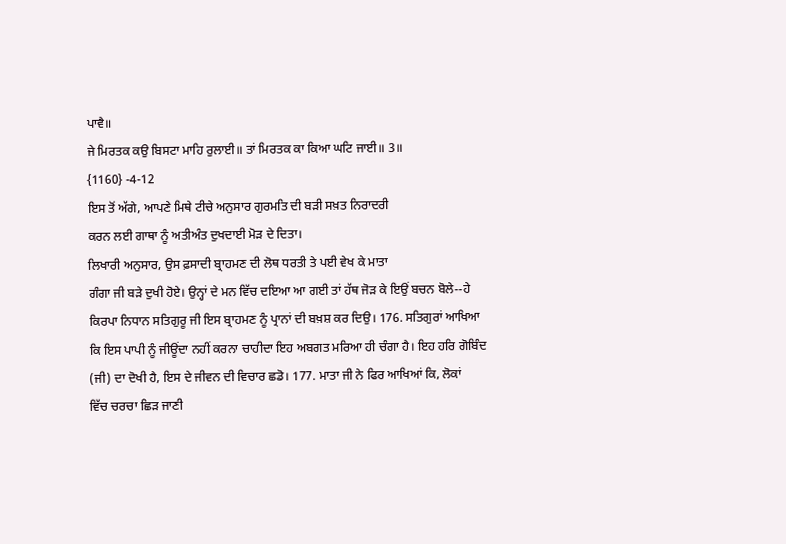ਪਾਵੈ॥
ਜੇ ਮਿਰਤਕ ਕਉ ਬਿਸਟਾ ਮਾਹਿ ਰੁਲਾਈ॥ ਤਾਂ ਮਿਰਤਕ ਕਾ ਕਿਆ ਘਟਿ ਜਾਈ॥ 3॥
{1160} -4-12
ਇਸ ਤੋਂ ਅੱਗੇ, ਆਪਣੇ ਮਿਥੇ ਟੀਚੇ ਅਨੁਸਾਰ ਗੁਰਮਤਿ ਦੀ ਬੜੀ ਸਖ਼ਤ ਨਿਰਾਦਰੀ
ਕਰਨ ਲਈ ਗਾਥਾ ਨੂੰ ਅਤੀਅੰਤ ਦੁਖਦਾਈ ਮੋੜ ਦੇ ਦਿਤਾ।
ਲਿਖਾਰੀ ਅਨੁਸਾਰ, ਉਸ ਫ਼ਸਾਦੀ ਬ੍ਰਾਹਮਣ ਦੀ ਲੋਥ ਧਰਤੀ ਤੇ ਪਈ ਵੇਖ ਕੇ ਮਾਤਾ
ਗੰਗਾ ਜੀ ਬੜੇ ਦੁਖੀ ਹੋਏ। ਉਨ੍ਹਾਂ ਦੇ ਮਨ ਵਿੱਚ ਦਇਆ ਆ ਗਈ ਤਾਂ ਹੱਥ ਜੋੜ ਕੇ ਇਉਂ ਬਚਨ ਬੋਲੇ--ਹੇ
ਕਿਰਪਾ ਨਿਧਾਨ ਸਤਿਗੁਰੂ ਜੀ ਇਸ ਬ੍ਰਾਹਮਣ ਨੂੰ ਪ੍ਰਾਨਾਂ ਦੀ ਬਖ਼ਸ਼ ਕਰ ਦਿਉ। 176. ਸਤਿਗੁਰਾਂ ਆਖਿਆ
ਕਿ ਇਸ ਪਾਪੀ ਨੂੰ ਜੀਊਂਦਾ ਨਹੀਂ ਕਰਨਾ ਚਾਹੀਦਾ ਇਹ ਅਬਗਤ ਮਰਿਆ ਹੀ ਚੰਗਾ ਹੈ। ਇਹ ਹਰਿ ਗੋਬਿੰਦ
(ਜੀ) ਦਾ ਦੋਖੀ ਹੈ, ਇਸ ਦੇ ਜੀਵਨ ਦੀ ਵਿਚਾਰ ਛਡੋ। 177. ਮਾਤਾ ਜੀ ਨੇ ਫਿਰ ਆਖਿਆਂ ਕਿ, ਲੋਕਾਂ
ਵਿੱਚ ਚਰਚਾ ਛਿੜ ਜਾਣੀ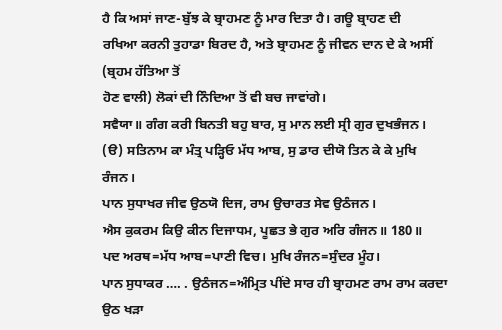ਹੈ ਕਿ ਅਸਾਂ ਜਾਣ-ਬੁੱਝ ਕੇ ਬ੍ਰਾਹਮਣ ਨੂੰ ਮਾਰ ਦਿਤਾ ਹੈ। ਗਊ ਬ੍ਰਾਹਣ ਦੀ
ਰਖਿਆ ਕਰਨੀ ਤੁਹਾਡਾ ਬਿਰਦ ਹੈ, ਅਤੇ ਬ੍ਰਾਹਮਣ ਨੂੰ ਜੀਵਨ ਦਾਨ ਦੇ ਕੇ ਅਸੀਂ (ਬ੍ਰਹਮ ਹੱਤਿਆ ਤੋਂ
ਹੋਣ ਵਾਲੀ) ਲੋਕਾਂ ਦੀ ਨਿੰਦਿਆ ਤੋਂ ਵੀ ਬਚ ਜਾਵਾਂਗੇ।
ਸਵੈਯਾ॥ ਗੰਗ ਕਰੀ ਬਿਨਤੀ ਬਹੁ ਬਾਰ, ਸੁ ਮਾਨ ਲਈ ਸ੍ਰੀ ਗੁਰ ਦੁਖਭੰਜਨ।
(ੳ) ਸਤਿਨਾਮ ਕਾ ਮੰਤ੍ਰ ਪੜ੍ਹਿਓ ਮੱਧ ਆਬ, ਸੁ ਡਾਰ ਦੀਯੋ ਤਿਨ ਕੇ ਕੇ ਮੁਖਿ
ਰੰਜਨ।
ਪਾਨ ਸੁਧਾਖਰ ਜੀਵ ਉਠਯੋ ਦਿਜ, ਰਾਮ ਉਚਾਰਤ ਸੇਵ ਉਠੰਜਨ।
ਐਸ ਕੁਕਰਮ ਕਿਉ ਕੀਨ ਦਿਜਾਧਮ, ਪੂਛਤ ਭੇ ਗੁਰ ਅਰਿ ਗੰਜਨ॥ 180॥
ਪਦ ਅਰਥ=ਮੱਧ ਆਬ=ਪਾਣੀ ਵਿਚ। ਮੁਖਿ ਰੰਜਨ=ਸੁੰਦਰ ਮੂੰਹ।
ਪਾਨ ਸੁਧਾਕਰ …. . ਉਠੰਜਨ=ਅੰਮ੍ਰਿਤ ਪੀਂਦੇ ਸਾਰ ਹੀ ਬ੍ਰਾਹਮਣ ਰਾਮ ਰਾਮ ਕਰਦਾ ਉਠ ਖੜਾ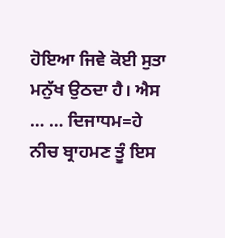ਹੋਇਆ ਜਿਵੇ ਕੋਈ ਸੁਤਾ ਮਨੁੱਖ ਉਠਦਾ ਹੈ। ਐਸ … … ਦਿਜਾਧਮ=ਹੇ ਨੀਚ ਬ੍ਰਾਹਮਣ ਤੂੰ ਇਸ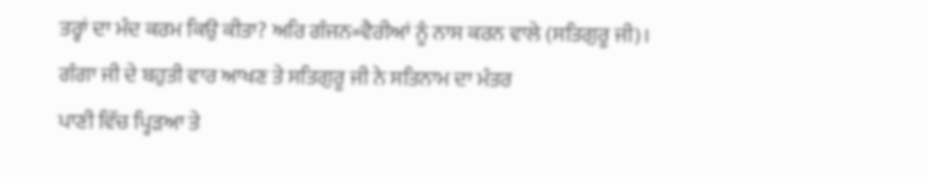ਤਰ੍ਹਾਂ ਦਾ ਮੰਦ ਕਰਮ ਕਿਉ ਕੀਤਾ? ਅਰਿ ਗੰਜਨ=ਵੈਰੀਆਂ ਨੂੰ ਨਾਸ ਕਰਨ ਵਾਲੇ (ਸਤਿਗੁਰੂ ਜੀ)।
ਗੰਗਾ ਜੀ ਦੇ ਬਹੁਤੀ ਵਾਰ ਆਖਣ ਤੇ ਸਤਿਗੁਰੂ ਜੀ ਨੇ ਸਤਿਨਾਮ ਦਾ ਮੰਤਰ
ਪਾਣੀ ਵਿੱਚ ਪ੍ਹਿੜਆ ਤੇ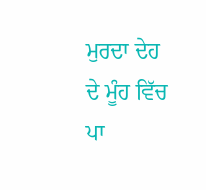ਮੁਰਦਾ ਦੇਹ ਦੇ ਮੂੰਹ ਵਿੱਚ ਪਾ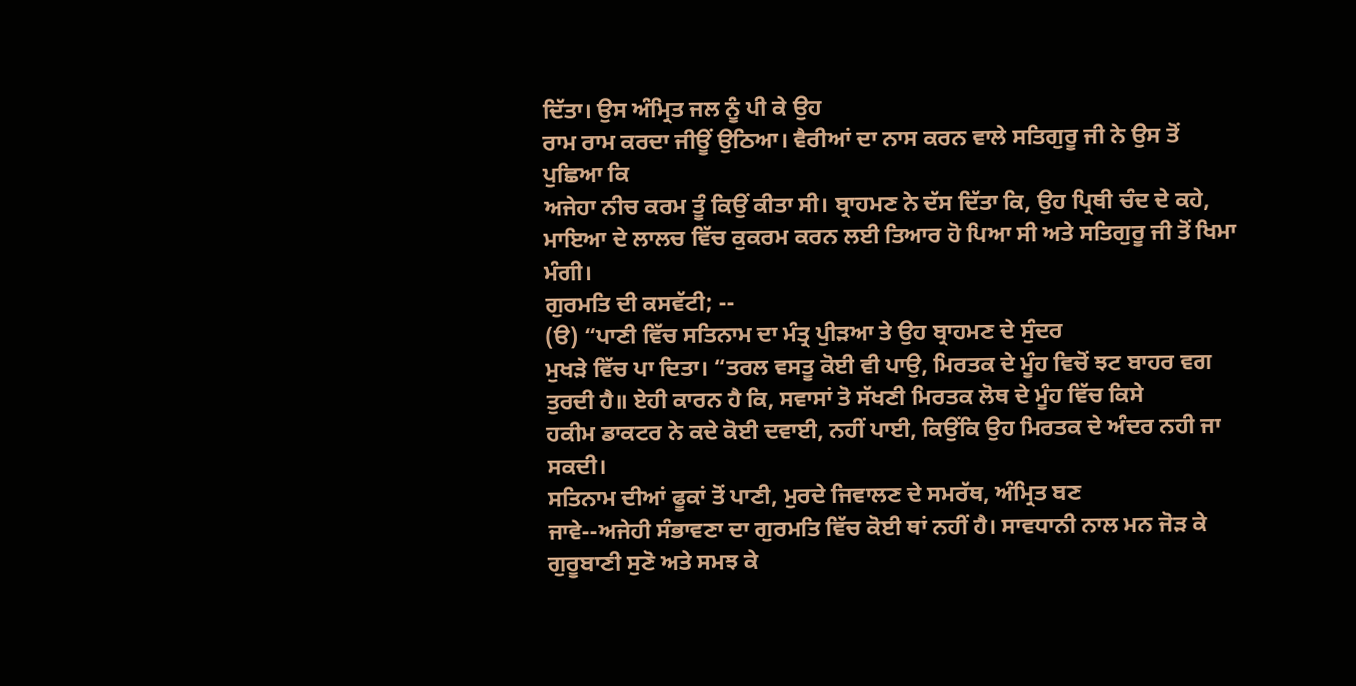ਦਿੱਤਾ। ਉਸ ਅੰਮ੍ਰਿਤ ਜਲ ਨੂੰ ਪੀ ਕੇ ਉਹ
ਰਾਮ ਰਾਮ ਕਰਦਾ ਜੀਊਂ ਉਠਿਆ। ਵੈਰੀਆਂ ਦਾ ਨਾਸ ਕਰਨ ਵਾਲੇ ਸਤਿਗੁਰੂ ਜੀ ਨੇ ਉਸ ਤੋਂ ਪੁਛਿਆ ਕਿ
ਅਜੇਹਾ ਨੀਚ ਕਰਮ ਤੂੰ ਕਿਉਂ ਕੀਤਾ ਸੀ। ਬ੍ਰਾਹਮਣ ਨੇ ਦੱਸ ਦਿੱਤਾ ਕਿ, ਉਹ ਪ੍ਰਿਥੀ ਚੰਦ ਦੇ ਕਹੇ,
ਮਾਇਆ ਦੇ ਲਾਲਚ ਵਿੱਚ ਕੁਕਰਮ ਕਰਨ ਲਈ ਤਿਆਰ ਹੋ ਪਿਆ ਸੀ ਅਤੇ ਸਤਿਗੁਰੂ ਜੀ ਤੋਂ ਖਿਮਾ ਮੰਗੀ।
ਗੁਰਮਤਿ ਦੀ ਕਸਵੱਟੀ; --
(ੳ) “ਪਾਣੀ ਵਿੱਚ ਸਤਿਨਾਮ ਦਾ ਮੰਤ੍ਰ ਪੁੀੜਆ ਤੇ ਉਹ ਬ੍ਰਾਹਮਣ ਦੇ ਸੁੰਦਰ
ਮੁਖੜੇ ਵਿੱਚ ਪਾ ਦਿਤਾ। “ਤਰਲ ਵਸਤੂ ਕੋਈ ਵੀ ਪਾਉ, ਮਿਰਤਕ ਦੇ ਮੂੰਹ ਵਿਚੋਂ ਝਟ ਬਾਹਰ ਵਗ
ਤੁਰਦੀ ਹੈ॥ ਏਹੀ ਕਾਰਨ ਹੈ ਕਿ, ਸਵਾਸਾਂ ਤੋ ਸੱਖਣੀ ਮਿਰਤਕ ਲੋਥ ਦੇ ਮੂੰਹ ਵਿੱਚ ਕਿਸੇ
ਹਕੀਮ ਡਾਕਟਰ ਨੇ ਕਦੇ ਕੋਈ ਦਵਾਈ, ਨਹੀਂ ਪਾਈ, ਕਿਉਂਕਿ ਉਹ ਮਿਰਤਕ ਦੇ ਅੰਦਰ ਨਹੀ ਜਾ ਸਕਦੀ।
ਸਤਿਨਾਮ ਦੀਆਂ ਫੂਕਾਂ ਤੋਂ ਪਾਣੀ, ਮੁਰਦੇ ਜਿਵਾਲਣ ਦੇ ਸਮਰੱਥ, ਅੰਮ੍ਰਿਤ ਬਣ
ਜਾਵੇ--ਅਜੇਹੀ ਸੰਭਾਵਣਾ ਦਾ ਗੁਰਮਤਿ ਵਿੱਚ ਕੋਈ ਥਾਂ ਨਹੀਂ ਹੈ। ਸਾਵਧਾਨੀ ਨਾਲ ਮਨ ਜੋੜ ਕੇ
ਗੁਰੂਬਾਣੀ ਸੁਣੋ ਅਤੇ ਸਮਝ ਕੇ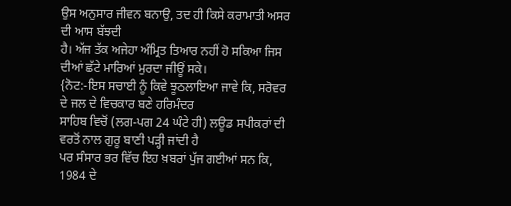ਉਸ ਅਨੁਸਾਰ ਜੀਵਨ ਬਨਾਉ, ਤਦ ਹੀ ਕਿਸੇ ਕਰਾਮਾਤੀ ਅਸਰ ਦੀ ਆਸ ਬੱਝਦੀ
ਹੈ। ਅੱਜ ਤੱਕ ਅਜੇਹਾ ਅੰਮ੍ਰਿਤ ਤਿਆਰ ਨਹੀਂ ਹੋ ਸਕਿਆ ਜਿਸ ਦੀਆਂ ਛੱਟੇ ਮਾਰਿਆਂ ਮੁਰਦਾ ਜੀਊਂ ਸਕੇ।
{ਨੋਟ:-ਇਸ ਸਚਾਈ ਨੂੰ ਕਿਵੇ ਝੂਠਲਾਇਆ ਜਾਵੇ ਕਿ, ਸਰੋਵਰ ਦੇ ਜਲ ਦੇ ਵਿਚਕਾਰ ਬਣੇ ਹਰਿਮੰਦਰ
ਸਾਹਿਬ ਵਿਚੋਂ (ਲਗ-ਪਗ 24 ਘੰਟੇ ਹੀ) ਲਊਡ ਸਪੀਕਰਾਂ ਦੀ ਵਰਤੋਂ ਨਾਲ ਗੁਰੂ ਬਾਣੀ ਪੜ੍ਹੀ ਜਾਂਦੀ ਹੈ
ਪਰ ਸੰਸਾਰ ਭਰ ਵਿੱਚ ਇਹ ਖ਼ਬਰਾਂ ਪੁੱਜ ਗਈਆਂ ਸਨ ਕਿ, 1984 ਦੇ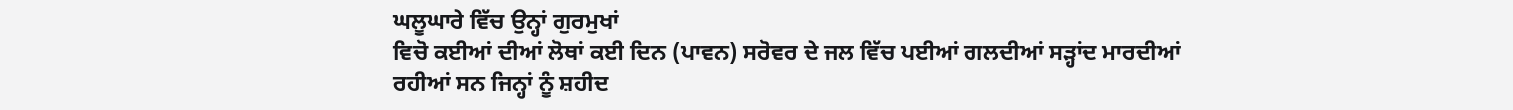ਘਲੂਘਾਰੇ ਵਿੱਚ ਉਨ੍ਹਾਂ ਗੁਰਮੁਖਾਂ
ਵਿਚੋ ਕਈਆਂ ਦੀਆਂ ਲੋਥਾਂ ਕਈ ਦਿਨ (ਪਾਵਨ) ਸਰੋਵਰ ਦੇ ਜਲ ਵਿੱਚ ਪਈਆਂ ਗਲਦੀਆਂ ਸੜ੍ਹਾਂਦ ਮਾਰਦੀਆਂ
ਰਹੀਆਂ ਸਨ ਜਿਨ੍ਹਾਂ ਨੂੰ ਸ਼ਹੀਦ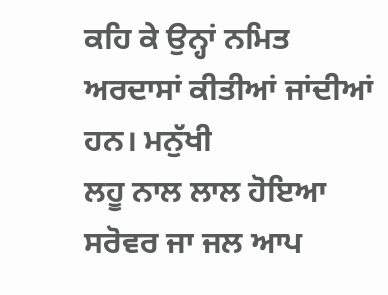ਕਹਿ ਕੇ ਉਨ੍ਹਾਂ ਨਮਿਤ ਅਰਦਾਸਾਂ ਕੀਤੀਆਂ ਜਾਂਦੀਆਂ ਹਨ। ਮਨੁੱਖੀ
ਲਹੂ ਨਾਲ ਲਾਲ ਹੋਇਆ ਸਰੋਵਰ ਜਾ ਜਲ ਆਪ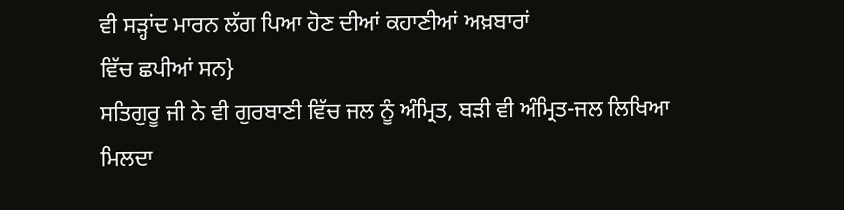ਵੀ ਸੜ੍ਹਾਂਦ ਮਾਰਨ ਲੱਗ ਪਿਆ ਹੋਣ ਦੀਆਂ ਕਹਾਣੀਆਂ ਅਖ਼ਬਾਰਾਂ
ਵਿੱਚ ਛਪੀਆਂ ਸਨ}
ਸਤਿਗੁਰੂ ਜੀ ਨੇ ਵੀ ਗੁਰਬਾਣੀ ਵਿੱਚ ਜਲ ਨੂੰ ਅੰਮ੍ਰਿਤ, ਬੜੀ ਵੀ ਅੰਮ੍ਰਿਤ-ਜਲ ਲਿਖਿਆ
ਮਿਲਦਾ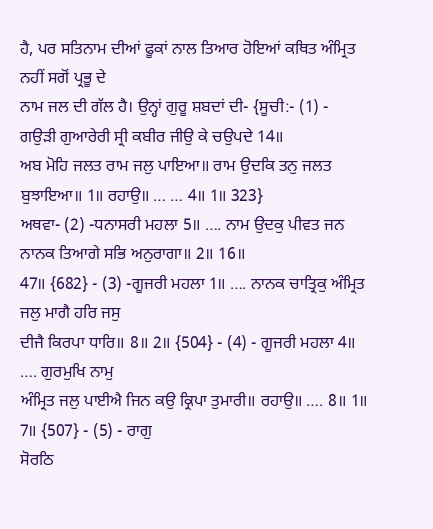ਹੈ, ਪਰ ਸਤਿਨਾਮ ਦੀਆਂ ਫੂਕਾਂ ਨਾਲ ਤਿਆਰ ਹੋਇਆਂ ਕਥਿਤ ਅੰਮ੍ਰਿਤ ਨਹੀਂ ਸਗੋਂ ਪ੍ਰਭੂ ਦੇ
ਨਾਮ ਜਲ ਦੀ ਗੱਲ ਹੈ। ਉਨ੍ਹਾਂ ਗੁਰੂ ਸ਼ਬਦਾਂ ਦੀ- {ਸੂਚੀ:- (1) -
ਗਉੜੀ ਗੁਆਰੇਰੀ ਸ੍ਰੀ ਕਬੀਰ ਜੀਉ ਕੇ ਚਉਪਦੇ 14॥
ਅਬ ਮੋਹਿ ਜਲਤ ਰਾਮ ਜਲੁ ਪਾਇਆ॥ ਰਾਮ ਉਦਕਿ ਤਨੁ ਜਲਤ ਬੁਝਾਇਆ॥ 1॥ ਰਹਾਉ॥ … … 4॥ 1॥ 323}
ਅਥਵਾ- (2) -ਧਨਾਸਰੀ ਮਹਲਾ 5॥ …. ਨਾਮ ਉਦਕੁ ਪੀਵਤ ਜਨ ਨਾਨਕ ਤਿਆਗੇ ਸਭਿ ਅਨੁਰਾਗਾ॥ 2॥ 16॥
47॥ {682} - (3) -ਗੂਜਰੀ ਮਹਲਾ 1॥ …. ਨਾਨਕ ਚਾਤ੍ਰਿਕੁ ਅੰਮ੍ਰਿਤ ਜਲੁ ਮਾਗੈ ਹਰਿ ਜਸੁ
ਦੀਜੈ ਕਿਰਪਾ ਧਾਰਿ॥ 8॥ 2॥ {504} - (4) - ਗੂਜਰੀ ਮਹਲਾ 4॥ …. ਗੁਰਮੁਖਿ ਨਾਮੁ
ਅੰਮ੍ਰਿਤ ਜਲੁ ਪਾਈਐ ਜਿਨ ਕਉ ਕ੍ਰਿਪਾ ਤੁਮਾਰੀ॥ ਰਹਾਉ॥ …. 8॥ 1॥ 7॥ {507} - (5) - ਰਾਗੁ
ਸੋਰਠਿ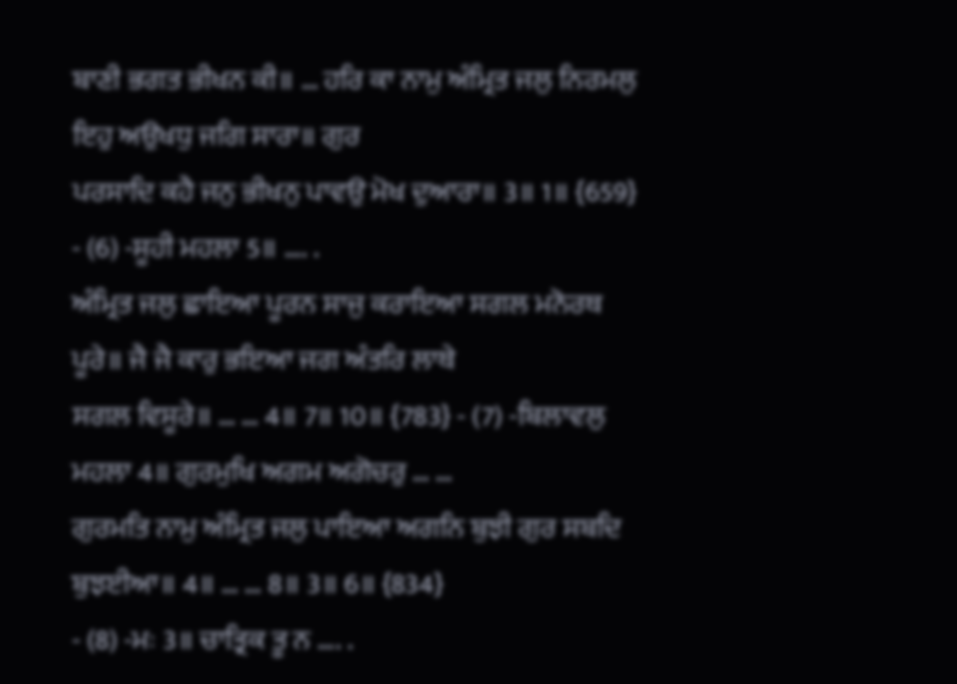ਬਾਣੀ ਭਗਤ ਭੀਖਨ ਕੀ॥ … ਹਰਿ ਕਾ ਨਾਮੁ ਅੰਮ੍ਰਿਤ ਜਲੁ ਨਿਰਮਲੁ ਇਹੁ ਅਉਖਧੁ ਜਗਿ ਸਾਰਾ॥ ਗੁਰ
ਪਰਸਾਦਿ ਕਹੈ ਜਨੁ ਭੀਖਨੁ ਪਾਵਉ ਮੋਖ ਦੁਆਰਾ॥ 3॥ 1॥ {659} - (6) -ਸੂਹੀ ਮਹਲਾ 5॥ …. .
ਅੰਮ੍ਰਿਤ ਜਲੁ ਛਾਇਆ ਪੂਰਨ ਸਾਜੁ ਕਰਾਇਆ ਸਗਲ ਮਨੋਰਥ ਪੂਰੇ॥ ਜੈ ਜੈ ਕਾਰੁ ਭਇਆ ਜਗ ਅੰਤਰਿ ਲਾਥੇ
ਸਗਲ ਵਿਸੂਰੇ॥ … … 4॥ 7॥ 10॥ {783} - (7) -ਬਿਲਾਵਲੁ ਮਹਲਾ 4॥ ਗੁਰਮੁਖਿ ਅਗਮ ਅਗੋਚਰੁ … …
ਗੁਰਮਤਿ ਨਾਮੁ ਅੰਮ੍ਰਿਤ ਜਲੁ ਪਾਇਆ ਅਗਨਿ ਬੁਝੀ ਗੁਰ ਸਬਦਿ ਬੁਝਈਆ॥ 4॥ … … 8॥ 3॥ 6॥ {834}
- (8) -ਮਃ 3॥ ਚਾਤ੍ਰਿਕ ਤੂ ਨ …. .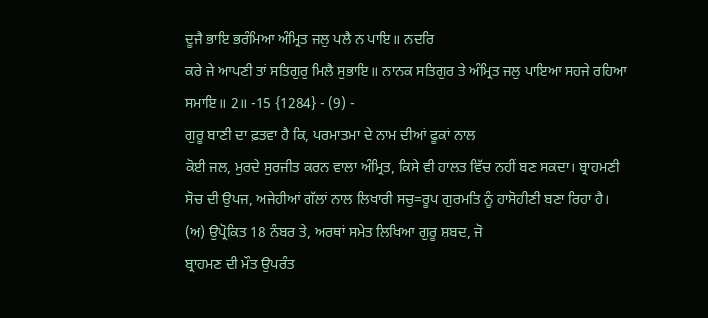ਦੂਜੈ ਭਾਇ ਭਰੰਮਿਆ ਅੰਮ੍ਰਿਤ ਜਲੁ ਪਲੈ ਨ ਪਾਇ॥ ਨਦਰਿ
ਕਰੇ ਜੇ ਆਪਣੀ ਤਾਂ ਸਤਿਗੁਰੁ ਮਿਲੈ ਸੁਭਾਇ॥ ਨਾਨਕ ਸਤਿਗੁਰ ਤੇ ਅੰਮ੍ਰਿਤ ਜਲੁ ਪਾਇਆ ਸਹਜੇ ਰਹਿਆ
ਸਮਾਇ॥ 2॥ -15 {1284} - (9) -
ਗੁਰੂ ਬਾਣੀ ਦਾ ਫ਼ਤਵਾ ਹੈ ਕਿ, ਪਰਮਾਤਮਾ ਦੇ ਨਾਮ ਦੀਆਂ ਫੂਕਾਂ ਨਾਲ
ਕੋਈ ਜਲ, ਮੁਰਦੇ ਸੁਰਜੀਤ ਕਰਨ ਵਾਲਾ ਅੰਮ੍ਰਿਤ, ਕਿਸੇ ਵੀ ਹਾਲਤ ਵਿੱਚ ਨਹੀਂ ਬਣ ਸਕਦਾ। ਬ੍ਰਾਹਮਣੀ
ਸੋਚ ਦੀ ਉਪਜ, ਅਜੇਹੀਆਂ ਗੱਲਾਂ ਨਾਲ ਲਿਖਾਰੀ ਸਚੁ=ਰੂਪ ਗੁਰਮਤਿ ਨੂੰ ਹਾਸੋਹੀਣੀ ਬਣਾ ਰਿਹਾ ਹੈ।
(ਅ) ਉਪ੍ਰੋਕਿਤ 18 ਨੰਬਰ ਤੇ, ਅਰਥਾਂ ਸਮੇਤ ਲਿਖਿਆ ਗੁਰੂ ਸ਼ਬਦ, ਜੋ
ਬ੍ਰਾਹਮਣ ਦੀ ਮੌਤ ਉਪਰੰਤ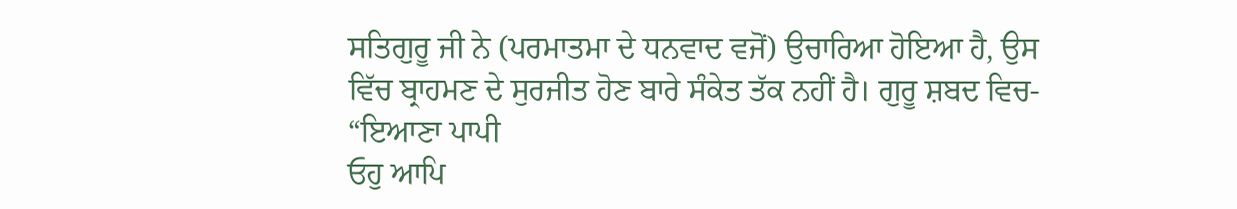ਸਤਿਗੁਰੂ ਜੀ ਨੇ (ਪਰਮਾਤਮਾ ਦੇ ਧਨਵਾਦ ਵਜੋਂ) ਉਚਾਰਿਆ ਹੋਇਆ ਹੈ, ਉਸ
ਵਿੱਚ ਬ੍ਰਾਹਮਣ ਦੇ ਸੁਰਜੀਤ ਹੋਣ ਬਾਰੇ ਸੰਕੇਤ ਤੱਕ ਨਹੀਂ ਹੈ। ਗੁਰੂ ਸ਼ਬਦ ਵਿਚ- “ਇਆਣਾ ਪਾਪੀ
ਓਹੁ ਆਪਿ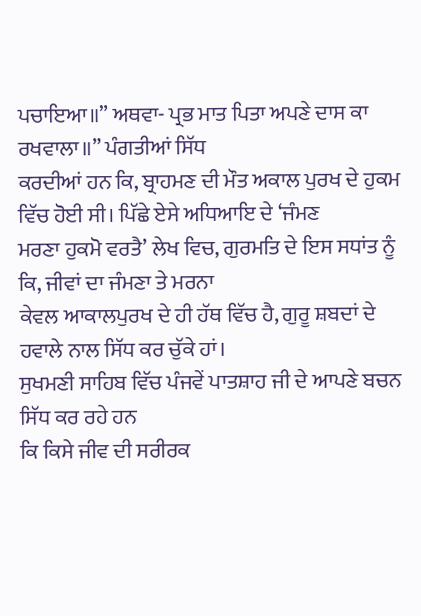ਪਚਾਇਆ॥” ਅਥਵਾ- ਪ੍ਰਭ ਮਾਤ ਪਿਤਾ ਅਪਣੇ ਦਾਸ ਕਾ ਰਖਵਾਲਾ॥” ਪੰਗਤੀਆਂ ਸਿੱਧ
ਕਰਦੀਆਂ ਹਨ ਕਿ, ਬ੍ਰਾਹਮਣ ਦੀ ਮੌਤ ਅਕਾਲ ਪੁਰਖ ਦੇ ਹੁਕਮ ਵਿੱਚ ਹੋਈ ਸੀ। ਪਿੱਛੇ ਏਸੇ ਅਧਿਆਇ ਦੇ ‘ਜੰਮਣ
ਮਰਣਾ ਹੁਕਮੋ ਵਰਤੈ’ ਲੇਖ ਵਿਚ, ਗੁਰਮਤਿ ਦੇ ਇਸ ਸਧਾਂਤ ਨੂੰ ਕਿ, ਜੀਵਾਂ ਦਾ ਜੰਮਣਾ ਤੇ ਮਰਨਾ
ਕੇਵਲ ਆਕਾਲਪੁਰਖ ਦੇ ਹੀ ਹੱਥ ਵਿੱਚ ਹੈ, ਗੁਰੂ ਸ਼ਬਦਾਂ ਦੇ ਹਵਾਲੇ ਨਾਲ ਸਿੱਧ ਕਰ ਚੁੱਕੇ ਹਾਂ।
ਸੁਖਮਣੀ ਸਾਹਿਬ ਵਿੱਚ ਪੰਜਵੇਂ ਪਾਤਸ਼ਾਹ ਜੀ ਦੇ ਆਪਣੇ ਬਚਨ ਸਿੱਧ ਕਰ ਰਹੇ ਹਨ
ਕਿ ਕਿਸੇ ਜੀਵ ਦੀ ਸਰੀਰਕ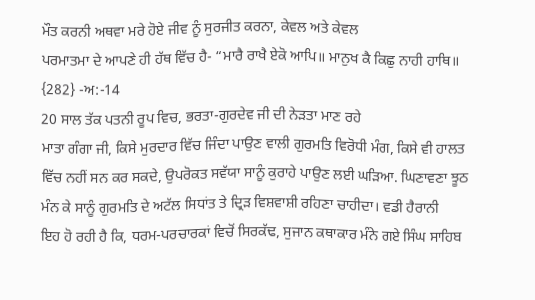ਮੌਤ ਕਰਨੀ ਅਥਵਾ ਮਰੇ ਹੋਏ ਜੀਵ ਨੂੰ ਸੁਰਜੀਤ ਕਰਨਾ, ਕੇਵਲ ਅਤੇ ਕੇਵਲ
ਪਰਮਾਤਮਾ ਦੇ ਆਪਣੇ ਹੀ ਹੱਥ ਵਿੱਚ ਹੈ- “ਮਾਰੈ ਰਾਖੈ ਏਕੋ ਆਪਿ॥ ਮਾਨੁਖ ਕੈ ਕਿਛੁ ਨਾਹੀ ਹਾਥਿ॥
{282} -ਅ:-14
20 ਸਾਲ ਤੱਕ ਪਤਨੀ ਰੂਪ ਵਿਚ, ਭਰਤਾ-ਗੁਰਦੇਵ ਜੀ ਦੀ ਨੇੜਤਾ ਮਾਣ ਰਹੇ
ਮਾਤਾ ਗੰਗਾ ਜੀ, ਕਿਸੇ ਮੁਰਦਾਰ ਵਿੱਚ ਜਿੰਦਾ ਪਾਉਣ ਵਾਲੀ ਗੁਰਮਤਿ ਵਿਰੋਧੀ ਮੰਗ, ਕਿਸੇ ਵੀ ਹਾਲਤ
ਵਿੱਚ ਨਹੀਂ ਸਨ ਕਰ ਸਕਦੇ, ਉਪਰੋਕਤ ਸਵੱਯਾ ਸਾਨੂੰ ਕੁਰਾਹੇ ਪਾਉਣ ਲਈ ਘੜਿਆ. ਘਿਣਾਵਣਾ ਝੂਠ
ਮੰਨ ਕੇ ਸਾਨੂੰ ਗੁਰਮਤਿ ਦੇ ਅਟੱਲ ਸਿਧਾਂਤ ਤੇ ਦ੍ਰਿੜ ਵਿਸ਼ਵਾਸ਼ੀ ਰਹਿਣਾ ਚਾਹੀਦਾ। ਵਡੀ ਹੈਰਾਨੀ
ਇਹ ਹੋ ਰਹੀ ਹੈ ਕਿ, ਧਰਮ-ਪਰਚਾਰਕਾਂ ਵਿਚੋਂ ਸਿਰਕੱਢ, ਸੁਜਾਨ ਕਥਾਕਾਰ ਮੰਨੇ ਗਏ ਸਿੰਘ ਸਾਹਿਬ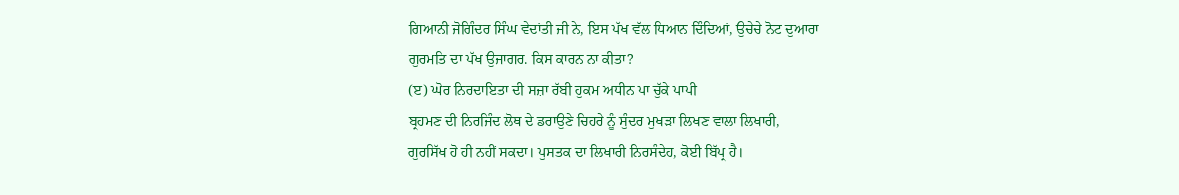ਗਿਆਨੀ ਜੋਗਿੰਦਰ ਸਿੰਘ ਵੇਦਾਂਤੀ ਜੀ ਨੇ, ਇਸ ਪੱਖ ਵੱਲ ਧਿਆਨ ਦਿੰਦਿਆਂ, ਉਚੇਚੇ ਨੋਟ ਦੁਆਰਾ
ਗੁਰਮਤਿ ਦਾ ਪੱਖ ਉਜਾਗਰ. ਕਿਸ ਕਾਰਨ ਨਾ ਕੀਤਾ?
(ੲ) ਘੋਰ ਨਿਰਦਾਇਤਾ ਦੀ ਸਜ਼ਾ ਰੱਬੀ ਹੁਕਮ ਅਧੀਨ ਪਾ ਚੁੱਕੇ ਪਾਪੀ
ਬ੍ਰਹਮਣ ਦੀ ਨਿਰਜਿੰਦ ਲੋਥ ਦੇ ਡਰਾਉਣੇ ਚਿਹਰੇ ਨੂੰ ਸੁੰਦਰ ਮੁਖੜਾ ਲਿਖਣ ਵਾਲਾ ਲਿਖਾਰੀ,
ਗੁਰਸਿੱਖ ਹੋ ਹੀ ਨਹੀਂ ਸਕਦਾ। ਪੁਸਤਕ ਦਾ ਲਿਖਾਰੀ ਨਿਰਸੰਦੇਹ, ਕੋਈ ਬਿੱਪ੍ਰ ਹੈ।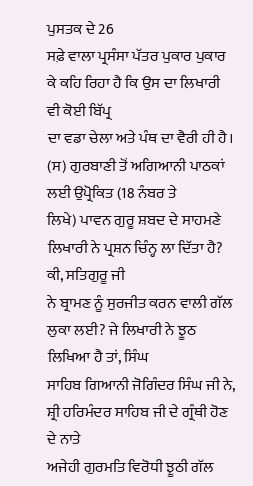ਪੁਸਤਕ ਦੇ 26
ਸਫ਼ੇ ਵਾਲਾ ਪ੍ਰਸੰਸਾ ਪੱਤਰ ਪੁਕਾਰ ਪੁਕਾਰ ਕੇ ਕਹਿ ਰਿਹਾ ਹੈ ਕਿ ਉਸ ਦਾ ਲਿਖਾਰੀ ਵੀ ਕੋਈ ਬਿੱਪ੍ਰ
ਦਾ ਵਡਾ ਚੇਲਾ ਅਤੇ ਪੰਥ ਦਾ ਵੈਰੀ ਹੀ ਹੈ।
(ਸ) ਗੁਰਬਾਣੀ ਤੋਂ ਅਗਿਆਨੀ ਪਾਠਕਾਂ ਲਈ ਉਪ੍ਰੋਕਿਤ (18 ਨੰਬਰ ਤੇ
ਲਿਖੇ) ਪਾਵਨ ਗੁਰੂ ਸ਼ਬਦ ਦੇ ਸਾਹਮਣੇ ਲਿਖਾਰੀ ਨੇ ਪ੍ਰਸ਼ਨ ਚਿੰਨ੍ਹ ਲਾ ਦਿੱਤਾ ਹੈ? ਕੀ, ਸਤਿਗੁਰੂ ਜੀ
ਨੇ ਬ੍ਰਾਮਣ ਨੂੰ ਸੁਰਜੀਤ ਕਰਨ ਵਾਲੀ ਗੱਲ ਲੁਕਾ ਲਈ? ਜੇ ਲਿਖਾਰੀ ਨੇ ਝੂਠ ਲਿਖਿਆ ਹੈ ਤਾਂ, ਸਿੰਘ
ਸਾਹਿਬ ਗਿਆਨੀ ਜੋਗਿੰਦਰ ਸਿੰਘ ਜੀ ਨੇ, ਸ਼੍ਰੀ ਹਰਿਮੰਦਰ ਸਾਹਿਬ ਜੀ ਦੇ ਗ੍ਰੰਥੀ ਹੋਣ ਦੇ ਨਾਤੇ
ਅਜੇਹੀ ਗੁਰਮਤਿ ਵਿਰੋਧੀ ਝੂਠੀ ਗੱਲ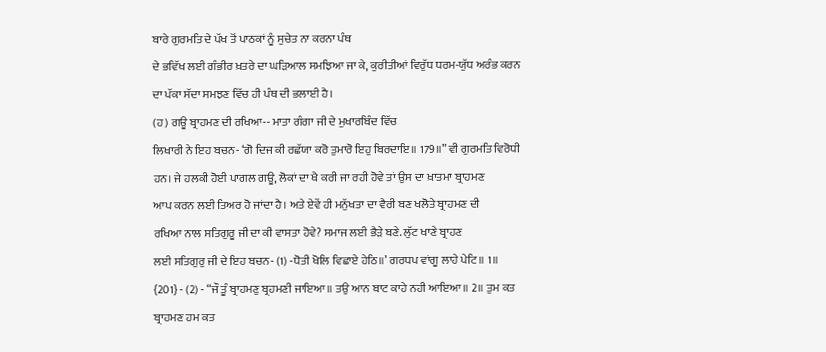ਬਾਰੇ ਗੁਰਮਤਿ ਦੇ ਪੱਖ ਤੋਂ ਪਾਠਕਾਂ ਨੂੰ ਸੁਚੇਤ ਨਾ ਕਰਨਾ ਪੰਥ
ਦੇ ਭਵਿੱਖ ਲਈ ਗੰਭੀਰ ਖ਼ਤਰੇ ਦਾ ਘੜਿਆਲ ਸਮਝਿਆ ਜਾ ਕੇ, ਕੁਰੀਤੀਆਂ ਵਿਰੁੱਧ ਧਰਮ-ਯੁੱਧ ਅਰੰਭ ਕਰਨ
ਦਾ ਪੱਕਾ ਸੱਦਾ ਸਮਝਣ ਵਿੱਚ ਹੀ ਪੰਥ ਦੀ ਭਲਾਈ ਹੈ।
(ਹ) ਗਊ ਬ੍ਰਾਹਮਣ ਦੀ ਰਖਿਆ-- ਮਾਤਾ ਗੰਗਾ ਜੀ ਦੇ ਮੁਖਾਰਬਿੰਦ ਵਿੱਚ
ਲਿਖਾਰੀ ਨੇ ਇਹ ਬਚਨ- ‘ਗੋ ਦਿਜ ਕੀ ਰਛੱਯਾ ਕਰੋ ਤੁਮਾਰੋ ਇਹੁ ਬਿਰਦਾਇ॥ 179॥” ਵੀ ਗੁਰਮਤਿ ਵਿਰੋਧੀ
ਹਨ। ਜੇ ਹਲਕੀ ਹੋਈ ਪਾਗਲ ਗਊ, ਲੋਕਾਂ ਦਾ ਖੈ ਕਰੀ ਜਾ ਰਹੀ ਹੋਵੇ ਤਾਂ ਉਸ ਦਾ ਖ਼ਾਤਮਾ ਬ੍ਰਾਹਮਣ
ਆਪ ਕਰਨ ਲਈ ਤਿਅਰ ਹੋ ਜਾਂਦਾ ਹੈ। ਅਤੇ ਏਵੇਂ ਹੀ ਮਨੁੱਖਤਾ ਦਾ ਵੈਰੀ ਬਣ ਖਲੋਤੇ ਬ੍ਰਾਹਮਣ ਦੀ
ਰਖਿਆ ਨਾਲ ਸਤਿਗੁਰੂ ਜੀ ਦਾ ਕੀ ਵਾਸਤਾ ਹੋਵੇ? ਸਮਾਜ ਲਈ ਭੈੜੇ ਬਣੇ. ਲੁੱਟ ਖਾਣੇ ਬ੍ਰਾਹਣ
ਲਈ ਸਤਿਗੁਰੁ ਜੀ ਦੇ ਇਹ ਬਚਨ- (1) -ਧੋਤੀ ਖੋਲਿ ਵਿਛਾਏ ਹੇਠਿ॥’ ਗਰਧਪ ਵਾਂਗੂ ਲਾਹੇ ਪੇਟਿ॥ 1॥
{201} - (2) - “ਜੌ ਤੂੰ ਬ੍ਰਾਹਮਣੁ ਬ੍ਰਹਮਣੀ ਜਾਇਆ॥ ਤਉ ਆਨ ਬਾਟ ਕਾਹੇ ਨਹੀ ਆਇਆ॥ 2॥ ਤੁਮ ਕਤ
ਬ੍ਰਾਹਮਣ ਹਮ ਕਤ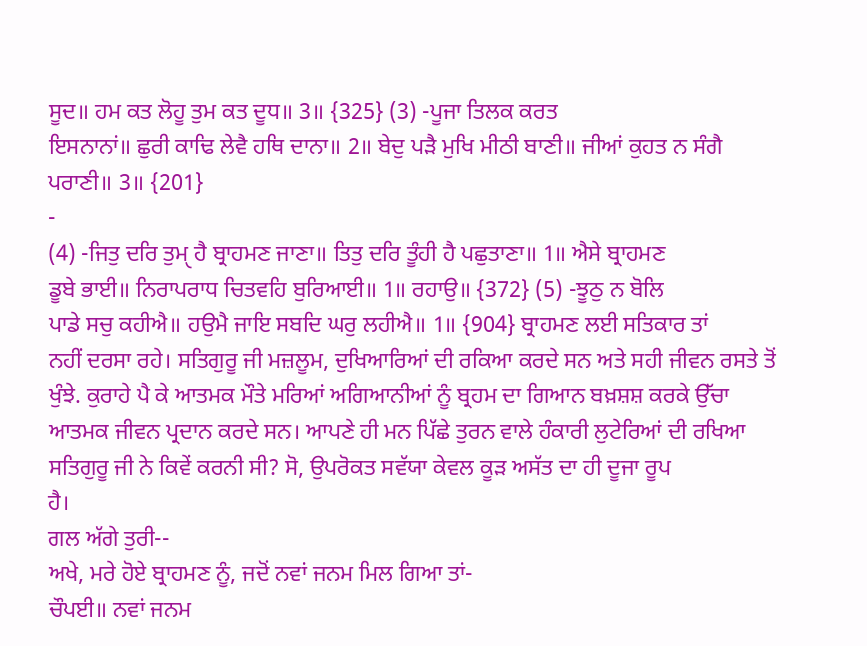ਸੂਦ॥ ਹਮ ਕਤ ਲੋਹੂ ਤੁਮ ਕਤ ਦੂਧ॥ 3॥ {325} (3) -ਪੂਜਾ ਤਿਲਕ ਕਰਤ
ਇਸਨਾਨਾਂ॥ ਛੁਰੀ ਕਾਢਿ ਲੇਵੈ ਹਥਿ ਦਾਨਾ॥ 2॥ ਬੇਦੁ ਪੜੈ ਮੁਖਿ ਮੀਠੀ ਬਾਣੀ॥ ਜੀਆਂ ਕੁਹਤ ਨ ਸੰਗੈ
ਪਰਾਣੀ॥ 3॥ {201}
-
(4) -ਜਿਤੁ ਦਰਿ ਤੁਮੑ ਹੈ ਬ੍ਰਾਹਮਣ ਜਾਣਾ॥ ਤਿਤੁ ਦਰਿ ਤੂੰਹੀ ਹੈ ਪਛੁਤਾਣਾ॥ 1॥ ਐਸੇ ਬ੍ਰਾਹਮਣ
ਡੂਬੇ ਭਾਈ॥ ਨਿਰਾਪਰਾਧ ਚਿਤਵਹਿ ਬੁਰਿਆਈ॥ 1॥ ਰਹਾਉ॥ {372} (5) -ਝੂਠੁ ਨ ਬੋਲਿ
ਪਾਡੇ ਸਚੁ ਕਹੀਐ॥ ਹਉਮੈ ਜਾਇ ਸਬਦਿ ਘਰੁ ਲਹੀਐ॥ 1॥ {904} ਬ੍ਰਾਹਮਣ ਲਈ ਸਤਿਕਾਰ ਤਾਂ
ਨਹੀਂ ਦਰਸਾ ਰਹੇ। ਸਤਿਗੁਰੂ ਜੀ ਮਜ਼ਲੂਮ, ਦੁਖਿਆਰਿਆਂ ਦੀ ਰਕਿਆ ਕਰਦੇ ਸਨ ਅਤੇ ਸਹੀ ਜੀਵਨ ਰਸਤੇ ਤੋਂ
ਖੁੰਝੇ. ਕੁਰਾਹੇ ਪੈ ਕੇ ਆਤਮਕ ਮੌਤੇ ਮਰਿਆਂ ਅਗਿਆਨੀਆਂ ਨੂੰ ਬ੍ਰਹਮ ਦਾ ਗਿਆਨ ਬਖ਼ਸ਼ਸ਼ ਕਰਕੇ ਉੱਚਾ
ਆਤਮਕ ਜੀਵਨ ਪ੍ਰਦਾਨ ਕਰਦੇ ਸਨ। ਆਪਣੇ ਹੀ ਮਨ ਪਿੱਛੇ ਤੁਰਨ ਵਾਲੇ ਹੰਕਾਰੀ ਲੁਟੇਰਿਆਂ ਦੀ ਰਖਿਆ
ਸਤਿਗੁਰੂ ਜੀ ਨੇ ਕਿਵੇਂ ਕਰਨੀ ਸੀ? ਸੋ, ਉਪਰੋਕਤ ਸਵੱਯਾ ਕੇਵਲ ਕੂੜ ਅਸੱਤ ਦਾ ਹੀ ਦੂਜਾ ਰੂਪ
ਹੈ।
ਗਲ ਅੱਗੇ ਤੁਰੀ--
ਅਖੇ, ਮਰੇ ਹੋਏ ਬ੍ਰਾਹਮਣ ਨੂੰ, ਜਦੋਂ ਨਵਾਂ ਜਨਮ ਮਿਲ ਗਿਆ ਤਾਂ-
ਚੌਪਈ॥ ਨਵਾਂ ਜਨਮ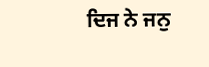ਦਿਜ ਨੇ ਜਨੁ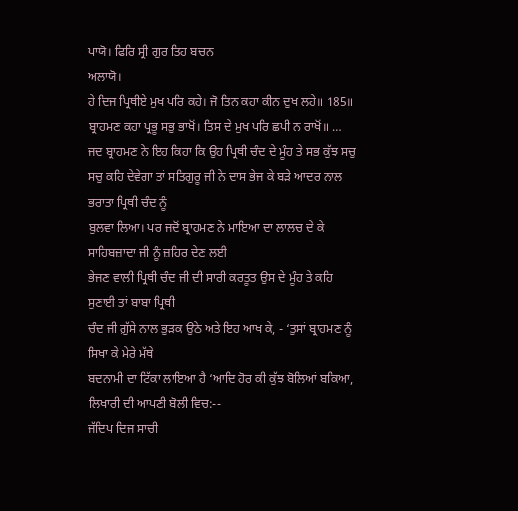ਪਾਯੋ। ਫਿਰਿ ਸ੍ਰੀ ਗੁਰ ਤਿਹ ਬਚਨ
ਅਲਾਯੋ।
ਹੇ ਦਿਜ ਪ੍ਰਿਥੀਏ ਮੁਖ ਪਰਿ ਕਹੇ। ਜੋ ਤਿਨ ਕਹਾ ਕੀਨ ਦੁਖ ਲਹੇ॥ 185॥
ਬ੍ਰਾਹਮਣ ਕਹਾ ਪ੍ਰਭੂ ਸਭੁ ਭਾਖੋਂ। ਤਿਸ ਦੇ ਮੁਖ ਪਰਿ ਛਪੀ ਨ ਰਾਖੋਂ॥ …
ਜਦ ਬ੍ਰਾਹਮਣ ਨੇ ਇਹ ਕਿਹਾ ਕਿ ਉਹ ਪ੍ਰਿਥੀ ਚੰਦ ਦੇ ਮੂੰਹ ਤੇ ਸਭ ਕੁੱਝ ਸਚੁ
ਸਚੁ ਕਹਿ ਦੇਵੇਗਾ ਤਾਂ ਸਤਿਗੁਰੂ ਜੀ ਨੇ ਦਾਸ ਭੇਜ ਕੇ ਬੜੇ ਆਦਰ ਨਾਲ ਭਰਾਤਾ ਪ੍ਰਿਥੀ ਚੰਦ ਨੂੰ
ਬੁਲਵਾ ਲਿਆ। ਪਰ ਜਦੋਂ ਬ੍ਰਾਹਮਣ ਨੇ ਮਾਇਆ ਦਾ ਲਾਲਚ ਦੇ ਕੇ ਸਾਹਿਬਜ਼ਾਦਾ ਜੀ ਨੂੰ ਜ਼ਹਿਰ ਦੇਣ ਲਈ
ਭੇਜਣ ਵਾਲੀ ਪ੍ਰਿਥੀ ਚੰਦ ਜੀ ਦੀ ਸਾਰੀ ਕਰਤੂਤ ਉਸ ਦੇ ਮੂੰਹ ਤੇ ਕਹਿ ਸੁਣਾਈ ਤਾਂ ਬਾਬਾ ਪ੍ਰਿਥੀ
ਚੰਦ ਜੀ ਗ਼ੁੱਸੇ ਨਾਲ ਭੁੜਕ ਉਠੇ ਅਤੇ ਇਹ ਆਖ ਕੇ, - ‘ਤੁਸਾਂ ਬ੍ਰਾਹਮਣ ਨੂੰ ਸਿਖਾ ਕੇ ਮੇਰੇ ਮੱਥੇ
ਬਦਨਾਮੀ ਦਾ ਟਿੱਕਾ ਲਾਇਆ ਹੈ ‘ਆਦਿ ਹੋਰ ਕੀ ਕੁੱਝ ਬੋਲਿਆਂ ਬਕਿਆ, ਲਿਖਾਰੀ ਦੀ ਆਪਣੀ ਬੋਲੀ ਵਿਚ:--
ਜੱਦਿਪ ਦਿਜ ਸਾਚੀ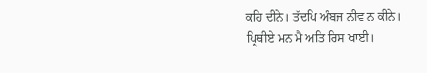ਕਹਿ ਦੀਨੇ। ਤੱਦਪਿ ਅੰਬਜ ਨੀਵ ਨ ਕੀਨੇ।
ਪ੍ਰਿਥੀਏ ਮਨ ਮੈ ਅਤਿ ਰਿਸ ਖਾਈ।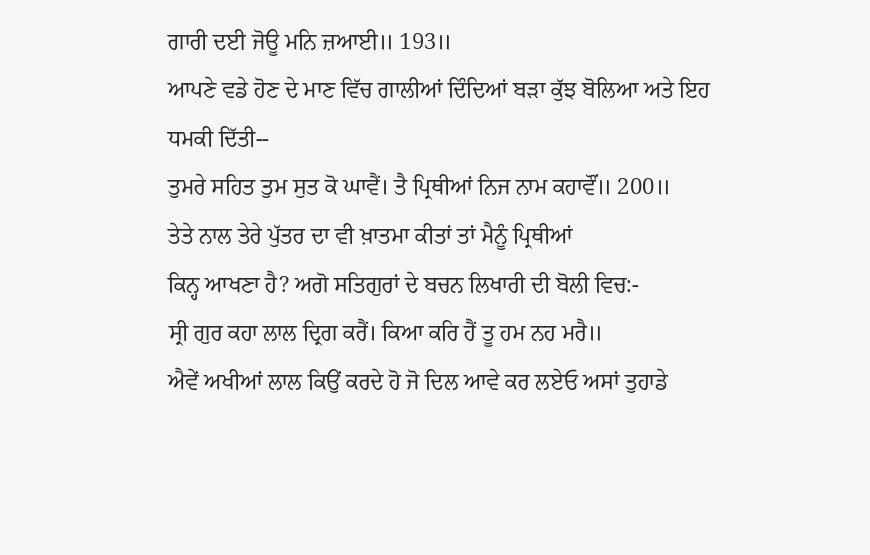ਗਾਰੀ ਦਈ ਜੋਊ ਮਨਿ ਜ਼ਆਈ॥ 193॥
ਆਪਣੇ ਵਡੇ ਹੋਣ ਦੇ ਮਾਣ ਵਿੱਚ ਗਾਲੀਆਂ ਦਿੰਦਿਆਂ ਬੜਾ ਕੁੱਝ ਬੋਲਿਆ ਅਤੇ ਇਹ
ਧਮਕੀ ਦਿੱਤੀ--
ਤੁਮਰੇ ਸਹਿਤ ਤੁਮ ਸੁਤ ਕੋ ਘਾਵੈਂ। ਤੈ ਪ੍ਰਿਥੀਆਂ ਨਿਜ ਨਾਮ ਕਹਾਵੌਂ॥ 200॥
ਤੇਤੇ ਨਾਲ ਤੇਰੇ ਪੁੱਤਰ ਦਾ ਵੀ ਖ਼ਾਤਮਾ ਕੀਤਾਂ ਤਾਂ ਮੈਨੂੰ ਪ੍ਰਿਥੀਆਂ
ਕਿਨ੍ਹ ਆਖਣਾ ਹੈ? ਅਗੋ ਸਤਿਗੁਰਾਂ ਦੇ ਬਚਨ ਲਿਖਾਰੀ ਦੀ ਬੋਲੀ ਵਿਚ:-
ਸ੍ਰੀ ਗੁਰ ਕਹਾ ਲਾਲ ਦ੍ਰਿਗ ਕਰੈਂ। ਕਿਆ ਕਰਿ ਹੈਂ ਤੂ ਹਮ ਨਹ ਮਰੈ॥
ਐਵੇਂ ਅਖੀਆਂ ਲਾਲ ਕਿਉਂ ਕਰਦੇ ਹੋ ਜੋ ਦਿਲ ਆਵੇ ਕਰ ਲਏਓ ਅਸਾਂ ਤੁਹਾਡੇ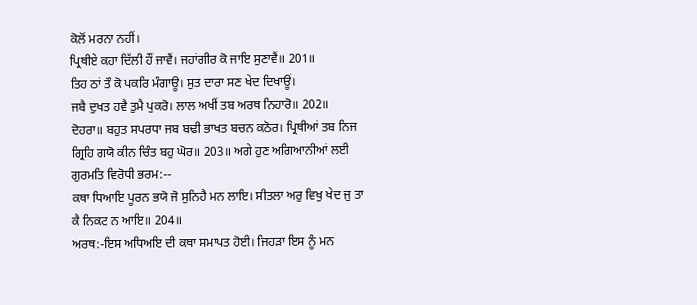ਕੋਲੋਂ ਮਰਨਾ ਨਹੀਂ।
ਪ੍ਰਿਥੀਏ ਕਹਾ ਦਿੱਲੀ ਹੌਂ ਜਾਵੈਂ। ਜਹਾਂਗੀਰ ਕੋ ਜਾਇ ਸੁਣਾਵੈਂ॥ 201॥
ਤਿਹ ਠਾਂ ਤੌ ਕੋ ਪਕਰਿ ਮੰਗਾਊ। ਸੁਤ ਦਾਰਾ ਸਣ ਖੇਦ ਦਿਖਾਊਂ।
ਜਬੈ ਦੁਖਤ ਹਵੈ ਤੁਮੈ ਪੁਕਰੋ। ਲਾਲ ਅਖੀਂ ਤਬ ਅਰਥ ਨਿਹਾਰੋ॥ 202॥
ਦੋਹਰਾ॥ ਬਹੁਤ ਸਪਰਧਾ ਜਬ ਬਢੀ ਭਾਖਤ ਬਚਨ ਕਠੋਰ। ਪ੍ਰਿਥੀਆਂ ਤਬ ਨਿਜ
ਗ੍ਰਿਹਿ ਗਯੋ ਕੀਨ ਚਿੰਤ ਬਹੁ ਘੋਰ॥ 203॥ ਅਗੇ ਹੁਣ ਅਗਿਆਨੀਆਂ ਲਈ ਗੁਰਮਤਿ ਵਿਰੋਧੀ ਭਰਮ:--
ਕਥਾ ਧਿਆਇ ਪੂਰਨ ਭਯੋ ਜੋ ਸੁਨਿਹੈ ਮਨ ਲਾਇ। ਸੀਤਲਾ ਅਰੁ ਵਿਖੁ ਖੇਦ ਜੁ ਤਾ
ਕੈ ਨਿਕਟ ਨ ਆਇ॥ 204॥
ਅਰਥ:-ਇਸ ਅਧਿਅਇ ਦੀ ਕਥਾ ਸਮਾਪਤ ਹੋਈ। ਜਿਹੜਾ ਇਸ ਨੂੰ ਮਨ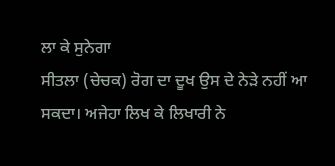ਲਾ ਕੇ ਸੁਨੇਗਾ
ਸੀਤਲਾ (ਚੇਚਕ) ਰੋਗ ਦਾ ਦੂਖ ਉਸ ਦੇ ਨੇੜੇ ਨਹੀਂ ਆ ਸਕਦਾ। ਅਜੇਹਾ ਲਿਖ ਕੇ ਲਿਖਾਰੀ ਨੇ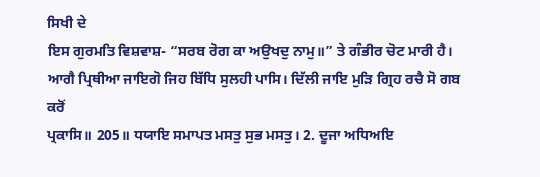ਸਿਖੀ ਦੇ
ਇਸ ਗੁਰਮਤਿ ਵਿਸ਼ਵਾਸ਼- “ਸਰਬ ਰੋਗ ਕਾ ਅਉਖਦੁ ਨਾਮੁ॥” ਤੇ ਗੰਭੀਰ ਚੋਟ ਮਾਰੀ ਹੈ।
ਆਗੈ ਪ੍ਰਿਥੀਆ ਜਾਇਗੋ ਜਿਹ ਬਿੱਧਿ ਸੁਲਹੀ ਪਾਸਿ। ਦਿੱਲੀ ਜਾਇ ਮੁੜਿ ਗ੍ਰਿਹ ਰਚੈ ਸੋ ਗਬ ਕਰੋਂ
ਪ੍ਰਕਾਸਿ॥ 205॥ ਧਯਾਇ ਸਮਾਪਤ ਮਸਤੁ ਸੁਭ ਮਸਤੁ। 2. ਦੂਜਾ ਅਧਿਅਇ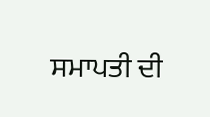ਸਮਾਪਤੀ ਦੀ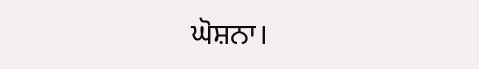ਘੋਸ਼ਨਾ।